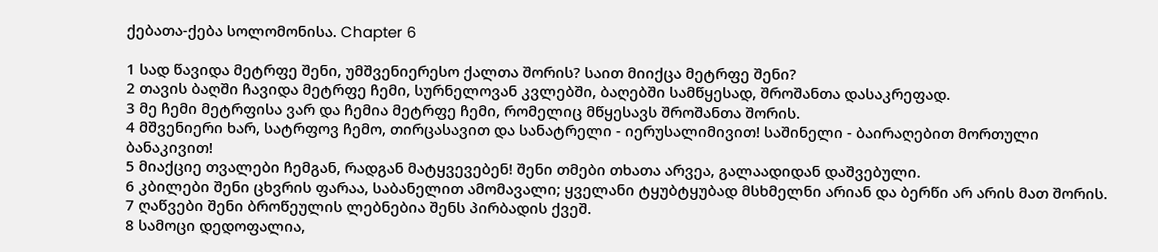ქებათა-ქება სოლომონისა. Chapter 6

1 სად წავიდა მეტრფე შენი, უმშვენიერესო ქალთა შორის? საით მიიქცა მეტრფე შენი?
2 თავის ბაღში ჩავიდა მეტრფე ჩემი, სურნელოვან კვლებში, ბაღებში სამწყესად, შროშანთა დასაკრეფად.
3 მე ჩემი მეტრფისა ვარ და ჩემია მეტრფე ჩემი, რომელიც მწყესავს შროშანთა შორის.
4 მშვენიერი ხარ, სატრფოვ ჩემო, თირცასავით და სანატრელი - იერუსალიმივით! საშინელი - ბაირაღებით მორთული ბანაკივით!
5 მიაქციე თვალები ჩემგან, რადგან მატყვევებენ! შენი თმები თხათა არვეა, გალაადიდან დაშვებული.
6 კბილები შენი ცხვრის ფარაა, საბანელით ამომავალი; ყველანი ტყუბტყუბად მსხმელნი არიან და ბერწი არ არის მათ შორის.
7 ღაწვები შენი ბროწეულის ლებნებია შენს პირბადის ქვეშ.
8 სამოცი დედოფალია,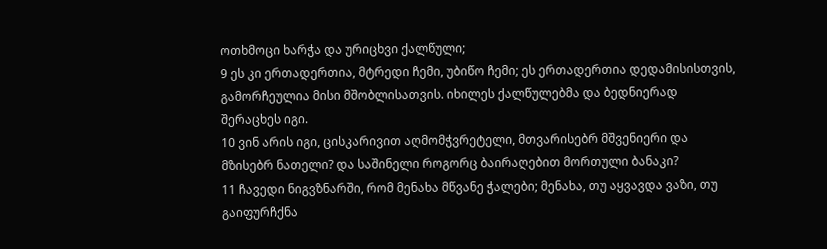ოთხმოცი ხარჭა და ურიცხვი ქალწული;
9 ეს კი ერთადერთია, მტრედი ჩემი, უბიწო ჩემი; ეს ერთადერთია დედამისისთვის, გამორჩეულია მისი მშობლისათვის. იხილეს ქალწულებმა და ბედნიერად შერაცხეს იგი.
10 ვინ არის იგი, ცისკარივით აღმომჭვრეტელი, მთვარისებრ მშვენიერი და მზისებრ ნათელი? და საშინელი როგორც ბაირაღებით მორთული ბანაკი?
11 ჩავედი ნიგვზნარში, რომ მენახა მწვანე ჭალები; მენახა, თუ აყვავდა ვაზი, თუ გაიფურჩქნა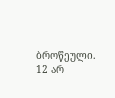ბროწეული.
12 არ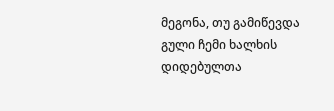მეგონა, თუ გამიწევდა გული ჩემი ხალხის დიდებულთა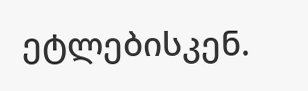ეტლებისკენ.